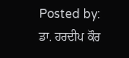Posted by: ਡਾ. ਹਰਦੀਪ ਕੌਰ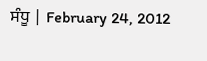ਸੰਧੂ | February 24, 2012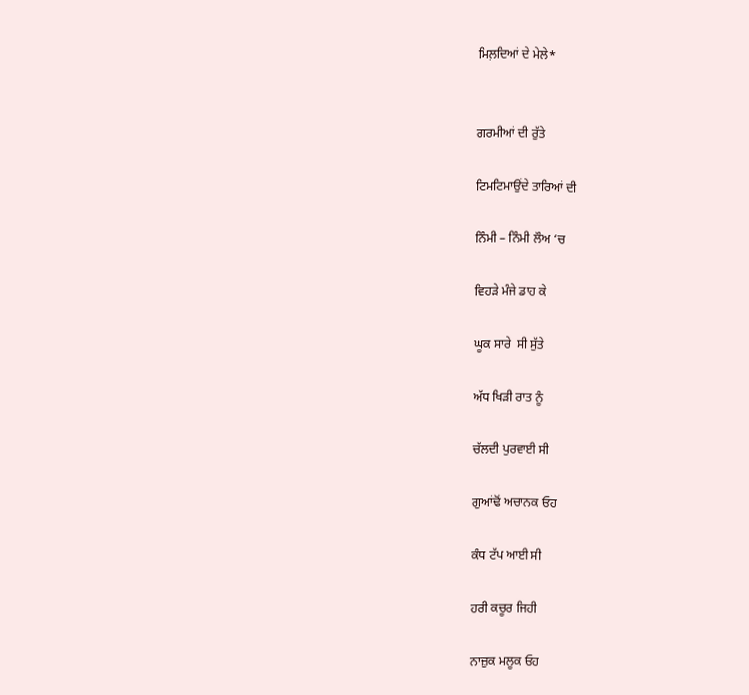ਮਿਲ਼ਦਿਆਂ ਦੇ ਮੇਲੇ*


ਗਰਮੀਆਂ ਦੀ ਰੁੱਤੇ

ਟਿਮਟਿਮਾਉਂਦੇ ਤਾਰਿਆਂ ਦੀ

ਨਿੰਮੀ – ਨਿੰਮੀ ਲੌਅ ‘ਚ

ਵਿਹੜੇ ਮੰਜੇ ਡਾਹ ਕੇ

ਘੂਕ ਸਾਰੇ  ਸੀ ਸੁੱਤੇ

ਅੱਧ ਖਿੜੀ ਰਾਤ ਨੂੰ

ਚੱਲਦੀ ਪੁਰਵਾਈ ਸੀ

ਗੁਆਂਢੋਂ ਅਚਾਨਕ ਓਹ

ਕੰਧ ਟੱਪ ਆਈ ਸੀ

ਹਰੀ ਕਚੂਰ ਜਿਹੀ

ਨਾਜ਼ੁਕ ਮਲੂਕ ਓਹ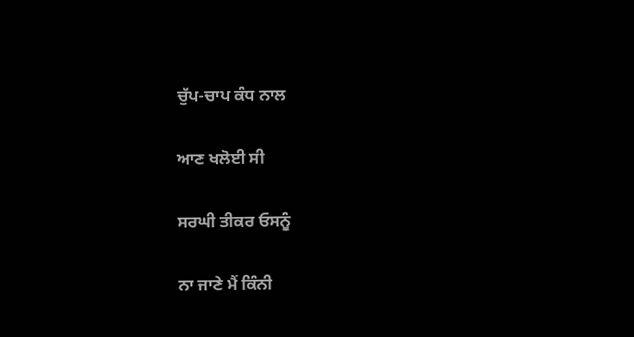ਚੁੱਪ-ਚਾਪ ਕੰਧ ਨਾਲ

ਆਣ ਖਲੋਈ ਸੀ

ਸਰਘੀ ਤੀਕਰ ਓਸਨੂੰ

ਨਾ ਜਾਣੇ ਮੈਂ ਕਿੰਨੀ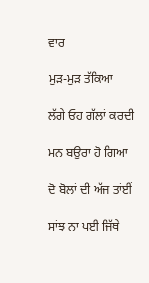ਵਾਰ

ਮੁੜ-ਮੁੜ ਤੱਕਿਆ

ਲੱਗੇ ਓਹ ਗੱਲਾਂ ਕਰਦੀ

ਮਨ ਬਉਰਾ ਹੋ ਗਿਆ

ਦੋ ਬੋਲਾਂ ਦੀ ਅੱਜ ਤਾਂਈਂ

ਸਾਂਝ ਨਾ ਪਈ ਜਿੱਥੇ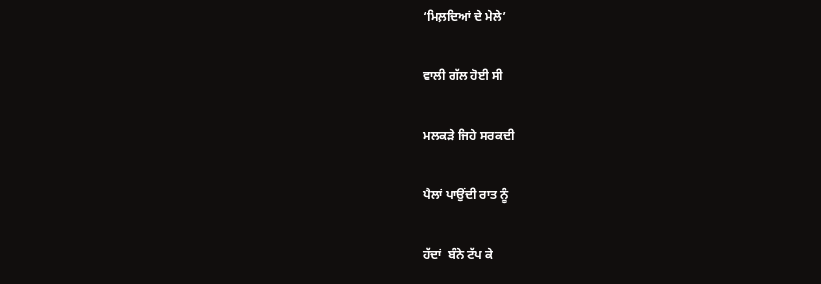‘ਮਿਲ਼ਦਿਆਂ ਦੇ ਮੇਲੇ’

ਵਾਲੀ ਗੱਲ ਹੋਈ ਸੀ

ਮਲਕੜੇ ਜਿਹੇ ਸਰਕਦੀ

ਪੈਲਾਂ ਪਾਉਂਦੀ ਰਾਤ ਨੂੰ

ਹੱਦਾਂ  ਬੰਨੇ ਟੱਪ ਕੇ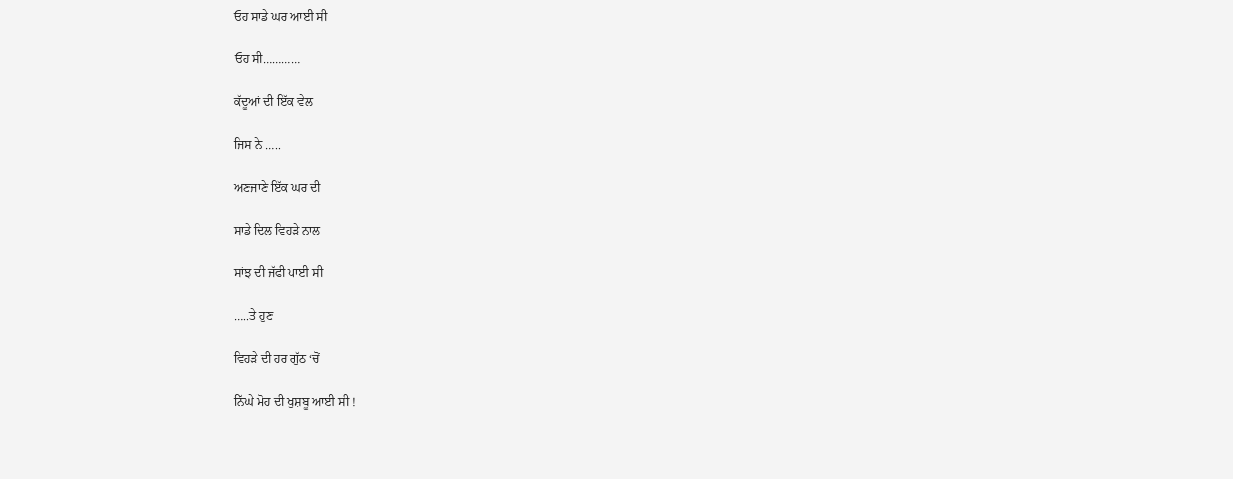ਓਹ ਸਾਡੇ ਘਰ ਆਈ ਸੀ

ਓਹ ਸੀ…………

ਕੱਦੂਆਂ ਦੀ ਇੱਕ ਵੇਲ

ਜਿਸ ਨੇ …..

ਅਣਜਾਣੇ ਇੱਕ ਘਰ ਦੀ

ਸਾਡੇ ਦਿਲ ਵਿਹੜੇ ਨਾਲ

ਸਾਂਝ ਦੀ ਜੱਫੀ ਪਾਈ ਸੀ

…..ਤੇ ਹੁਣ

ਵਿਹੜੇ ਦੀ ਹਰ ਗੁੱਠ ‘ਚੋਂ

ਨਿੱਘੇ ਮੋਹ ਦੀ ਖੁਸ਼ਬੂ ਆਈ ਸੀ !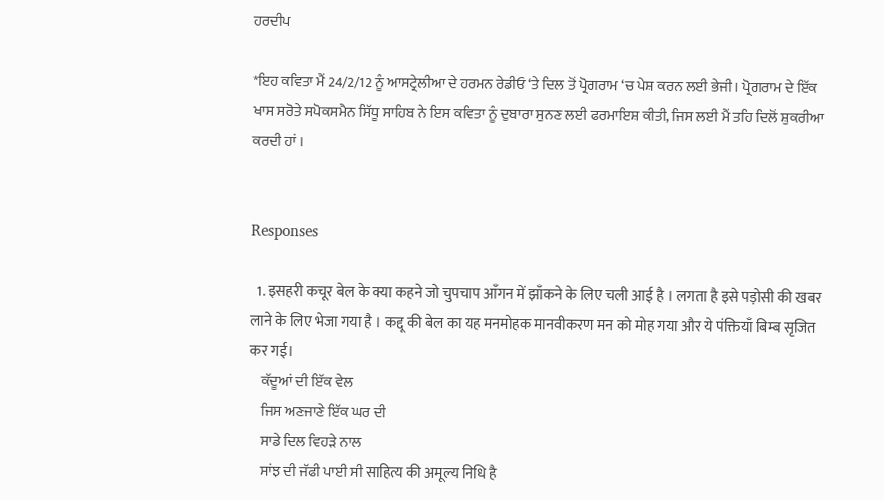ਹਰਦੀਪ

*ਇਹ ਕਵਿਤਾ ਮੈਂ 24/2/12 ਨੂੰ ਆਸਟ੍ਰੇਲੀਆ ਦੇ ਹਰਮਨ ਰੇਡੀਓ ‘ਤੇ ਦਿਲ ਤੋਂ ਪ੍ਰੋਗਰਾਮ ‘ਚ ਪੇਸ਼ ਕਰਨ ਲਈ ਭੇਜੀ। ਪ੍ਰੋਗਰਾਮ ਦੇ ਇੱਕ ਖਾਸ ਸਰੋਤੇ ਸਪੋਕਸਮੈਨ ਸਿੱਧੂ ਸਾਹਿਬ ਨੇ ਇਸ ਕਵਿਤਾ ਨੂੰ ਦੁਬਾਰਾ ਸੁਨਣ ਲਈ ਫਰਮਾਇਸ਼ ਕੀਤੀ, ਜਿਸ ਲਈ ਮੈਂ ਤਹਿ ਦਿਲੋਂ ਸ਼ੁਕਰੀਆ ਕਰਦੀ ਹਾਂ ।


Responses

  1. इसहरी कचूर बेल के क्या कहने जो चुपचाप आँगन में झाँकने के लिए चली आई है । लगता है इसे पड़ोसी की खबर लाने के लिए भेजा गया है । कद्दू की बेल का यह मनमोहक मानवीकरण मन को मोह गया और ये पंक्तियाँ बिम्ब सृजित कर गई।
    ਕੱਦੂਆਂ ਦੀ ਇੱਕ ਵੇਲ
    ਜਿਸ ਅਣਜਾਣੇ ਇੱਕ ਘਰ ਦੀ
    ਸਾਡੇ ਦਿਲ ਵਿਹੜੇ ਨਾਲ
    ਸਾਂਝ ਦੀ ਜੱਫੀ ਪਾਈ ਸੀ साहित्य की अमूल्य निधि है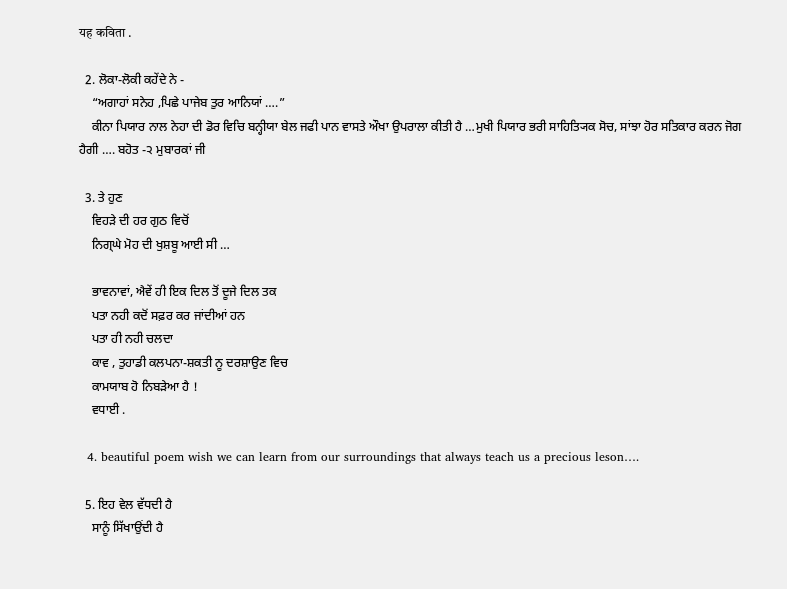यह कविता .

  2. ਲੋਕਾ-ਲੋਕੀ ਕਹੇਂਦੇ ਨੇ -
    “ਅਗਾਹਾਂ ਸਨੇਹ ,ਪਿਛੇ ਪਾਜੇਬ ਤੁਰ ਆਨਿਯਾਂ ….”
    ਕੀਨਾ ਪਿਯਾਰ ਨਾਲ ਨੇਹਾ ਦੀ ਡੋਰ ਵਿਚਿ ਬਨ੍ਹੀਯਾ ਬੇਲ ਜਫੀ ਪਾਨ ਵਾਸਤੇ ਔਖਾ ਉਪਰਾਲਾ ਕੀਤੀ ਹੈ …ਮੁਖੀ ਪਿਯਾਰ ਭਰੀ ਸਾਹਿਤ੍ਯਿਕ ਸੋਚ, ਸਾਂਝਾ ਹੋਰ ਸਤਿਕਾਰ ਕਰਨ ਜੋਗ ਹੈਗੀ …. ਬਹੋਤ -੨ ਮੁਬਾਰਕਾਂ ਜੀ

  3. ਤੇ ਹੁਣ
    ਵਿਹੜੇ ਦੀ ਹਰ ਗੁਠ ਵਿਚੋਂ
    ਨਿਗ੍ਘੇ ਮੋਹ ਦੀ ਖੁਸ਼ਬੂ ਆਈ ਸੀ …

    ਭਾਵਨਾਵਾਂ, ਐਵੇਂ ਹੀ ਇਕ ਦਿਲ ਤੋਂ ਦੂਜੇ ਦਿਲ ਤਕ
    ਪਤਾ ਨਹੀ ਕਦੋਂ ਸਫ਼ਰ ਕਰ ਜਾਂਦੀਆਂ ਹਨ
    ਪਤਾ ਹੀ ਨਹੀ ਚਲਦਾ
    ਕਾਵ , ਤੁਹਾਡੀ ਕਲਪਨਾ-ਸ਼ਕਤੀ ਨੂ ਦਰਸ਼ਾਉਣ ਵਿਚ
    ਕਾਮਯਾਬ ਹੋ ਨਿਬੜੇਆ ਹੈ !
    ਵਧਾਈ .

  4. beautiful poem wish we can learn from our surroundings that always teach us a precious leson….

  5. ਇਹ ਵੇਲ ਵੱਧਦੀ ਹੈ
    ਸਾਨੂੰ ਸਿੱਖਾਉਂਦੀ ਹੈ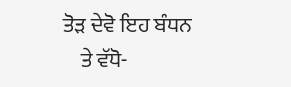ਤੋੜ ਦੇਵੋ ਇਹ ਬੰਧਨ
    ਤੇ ਵੱਧੋ-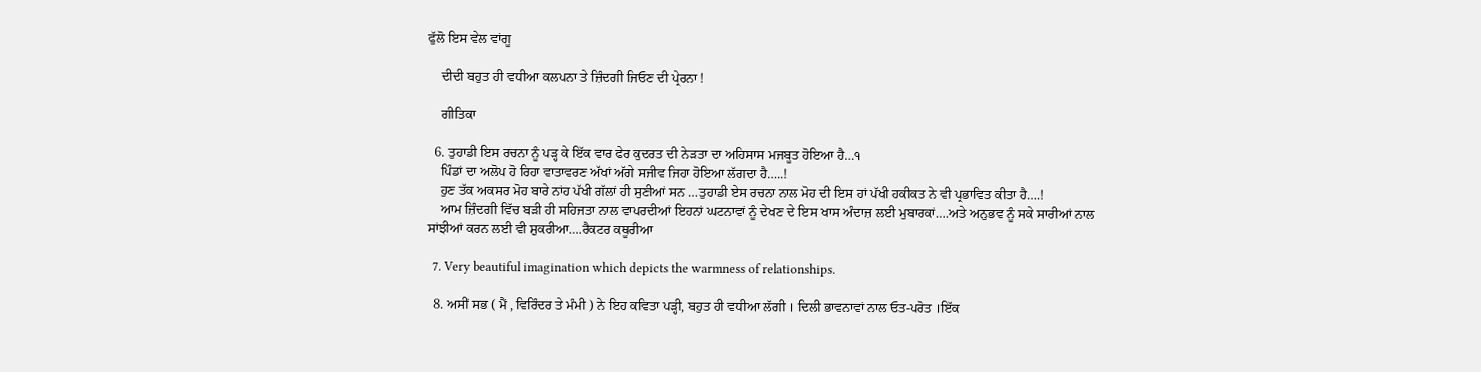ਫੁੱਲੋ ਇਸ ਵੇਲ ਵਾਂਗੂ

    ਦੀਦੀ ਬਹੁਤ ਹੀ ਵਧੀਆ ਕਲਪਨਾ ਤੇ ਜ਼ਿੰਦਗੀ ਜਿਓਣ ਦੀ ਪ੍ਰੇਰਨਾ !

    ਗੀਤਿਕਾ

  6. ਤੁਹਾਡੀ ਇਸ ਰਚਨਾ ਨੂੰ ਪੜ੍ਹ ਕੇ ਇੱਕ ਵਾਰ ਫੇਰ ਕੁਦਰਤ ਦੀ ਨੇੜਤਾ ਦਾ ਅਹਿਸਾਸ ਮਜਬੂਤ ਹੋਇਆ ਹੈ…੧
    ਪਿੰਡਾਂ ਦਾ ਅਲੋਪ ਹੋ ਰਿਹਾ ਵਾਤਾਵਰਣ ਅੱਖਾਂ ਅੱਗੇ ਸਜੀਵ ਜਿਹਾ ਹੋਇਆ ਲੱਗਦਾ ਹੈ…..!
    ਹੁਣ ਤੱਕ ਅਕਸਰ ਮੋਹ ਬਾਰੇ ਨਾਂਹ ਪੱਖੀ ਗੱਲਾਂ ਹੀ ਸੁਣੀਆਂ ਸਨ …ਤੁਹਾਡੀ ਏਸ ਰਚਨਾ ਨਾਲ ਮੋਹ ਦੀ ਇਸ ਹਾਂ ਪੱਖੀ ਹਕੀਕਤ ਨੇ ਵੀ ਪ੍ਰਭਾਵਿਤ ਕੀਤਾ ਹੈ….!
    ਆਮ ਜ਼ਿੰਦਗੀ ਵਿੱਚ ਬੜੀ ਹੀ ਸਹਿਜਤਾ ਨਾਲ ਵਾਪਰਦੀਆਂ ਇਹਨਾਂ ਘਟਨਾਵਾਂ ਨੂੰ ਦੇਖਣ ਦੇ ਇਸ ਖਾਸ ਅੰਦਾਜ਼ ਲਈ ਮੁਬਾਰਕਾਂ….ਅਤੇ ਅਨੁਭਵ ਨੂੰ ਸਕੇ ਸਾਰੀਆਂ ਨਾਲ ਸਾਂਝੀਆਂ ਕਰਨ ਲਈ ਵੀ ਸ਼ੁਕਰੀਆ….ਰੈਕਟਰ ਕਥੂਰੀਆ

  7. Very beautiful imagination which depicts the warmness of relationships.

  8. ਅਸੀਂ ਸਭ ( ਮੈਂ , ਵਿਰਿੰਦਰ ਤੇ ਮੰਮੀ ) ਨੇ ਇਹ ਕਵਿਤਾ ਪੜ੍ਹੀ, ਬਹੁਤ ਹੀ ਵਧੀਆ ਲੱਗੀ । ਦਿਲੀ ਭਾਵਨਾਵਾਂ ਨਾਲ ਓਤ-ਪਰੋਤ ।ਇੱਕ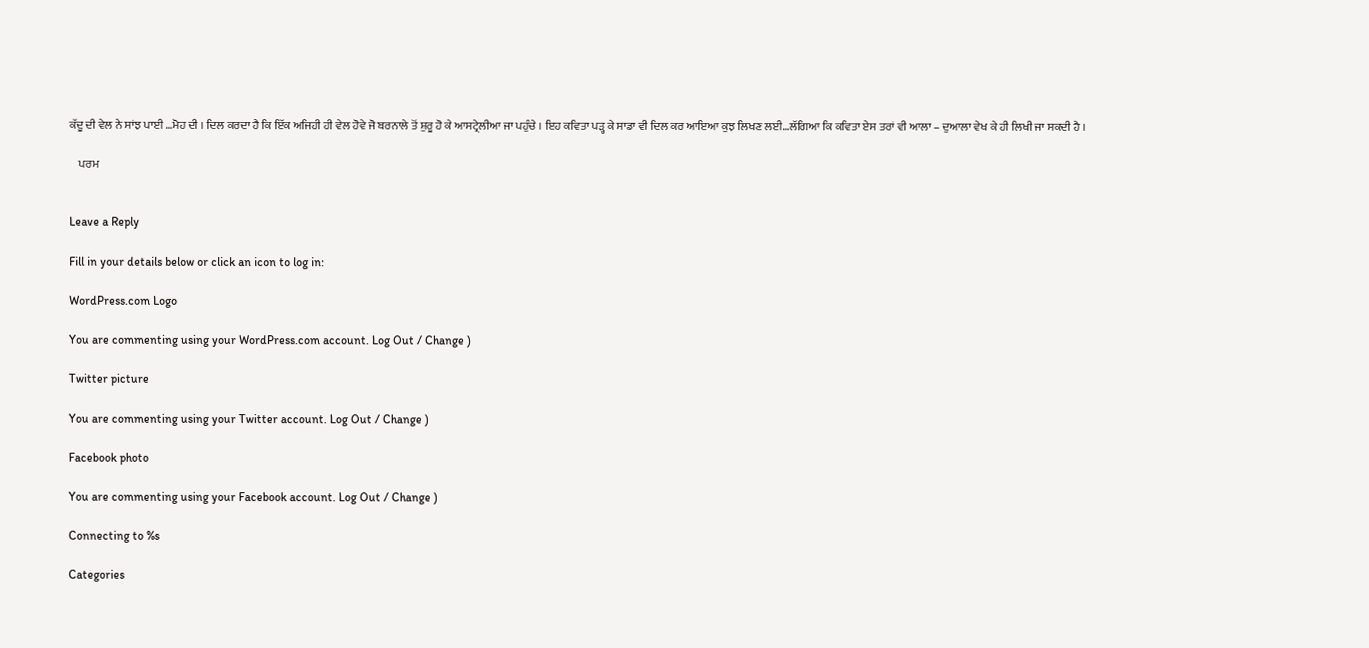ਕੱਦੂ ਦੀ ਵੇਲ ਨੇ ਸਾਂਝ ਪਾਈ …ਮੋਹ ਦੀ । ਦਿਲ ਕਰਦਾ ਹੈ ਕਿ ਇੱਕ ਅਜਿਹੀ ਹੀ ਵੇਲ ਹੋਵੇ ਜੋ ਬਰਨਾਲੇ ਤੋਂ ਸ਼ੁਰੂ ਹੋ ਕੇ ਆਸਟ੍ਰੇਲੀਆ ਜਾ ਪਹੁੰਚੇ । ਇਹ ਕਵਿਤਾ ਪੜ੍ਹ ਕੇ ਸਾਡਾ ਵੀ ਦਿਲ ਕਰ ਆਇਆ ਕੁਝ ਲਿਖਣ ਲਈ…ਲੱਗਿਆ ਕਿ ਕਵਿਤਾ ਏਸ ਤਰਾਂ ਵੀ ਆਲਾ – ਦੁਆਲਾ ਵੇਖ ਕੇ ਹੀ ਲਿਖੀ ਜਾ ਸਕਦੀ ਹੈ ।

    ਪਰਮ


Leave a Reply

Fill in your details below or click an icon to log in:

WordPress.com Logo

You are commenting using your WordPress.com account. Log Out / Change )

Twitter picture

You are commenting using your Twitter account. Log Out / Change )

Facebook photo

You are commenting using your Facebook account. Log Out / Change )

Connecting to %s

Categories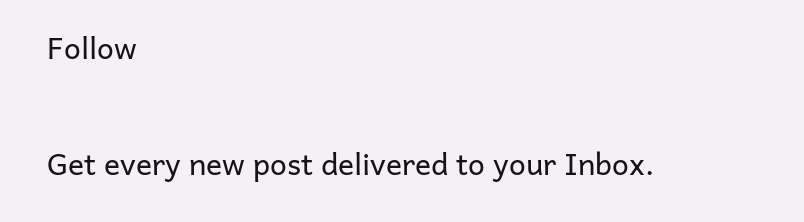Follow

Get every new post delivered to your Inbox.